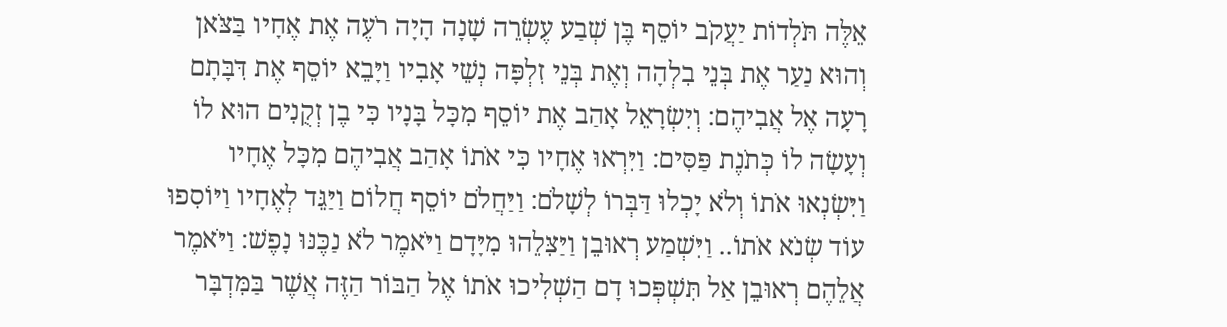אֵלֶּה תֹּלְדוֹת יַעֲקֹב יוֹסֵף בֶּן שְׁבַע עֶשְׂרֵה שָׁנָה הָיָה רֹעֶה אֶת אֶחָיו בַּצֹּאן וְהוּא נַעַר אֶת בְּנֵי בִלְהָה וְאֶת בְּנֵי זִלְפָּה נְשֵׁי אָבִיו וַיָּבֵא יוֹסֵף אֶת דִּבָּתָם רָעָה אֶל אֲבִיהֶם: וְיִשְׂרָאֵל אָהַב אֶת יוֹסֵף מִכָּל בָּנָיו כִּי בֶן זְקֻנִים הוּא לוֹ וְעָשָׂה לוֹ כְּתֹנֶת פַּסִּים: וַיִּרְאוּ אֶחָיו כִּי אֹתוֹ אָהַב אֲבִיהֶם מִכָּל אֶחָיו וַיִּשְׂנְאוּ אֹתוֹ וְלֹא יָכְלוּ דַּבְּרוֹ לְשָׁלֹם: וַיַּחֲלֹם יוֹסֵף חֲלוֹם וַיַּגֵּד לְאֶחָיו וַיּוֹסִפוּ עוֹד שְׂנֹא אֹתוֹ.. וַיִּשְׁמַע רְאוּבֵן וַיַּצִּלֵהוּ מִיָּדָם וַיֹּאמֶר לֹא נַכֶּנּוּ נָפֶשׁ: וַיֹּאמֶר אֲלֵהֶם רְאוּבֵן אַל תִּשְׁפְּכוּ דָם הַשְׁלִיכוּ אֹתוֹ אֶל הַבּוֹר הַזֶּה אֲשֶׁר בַּמִּדְבָּר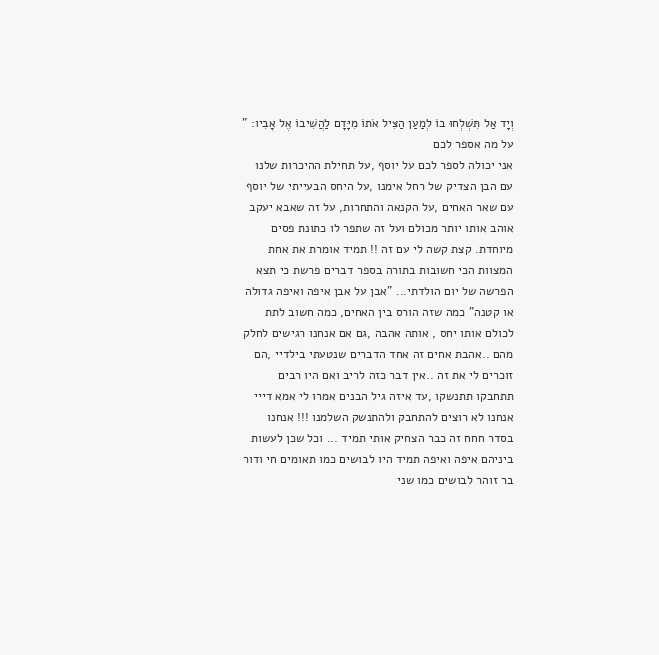וְיָד אַל תִּשְׁלְחוּ בוֹ לְמַעַן הַצִּיל אֹתוֹ מִיָּדָם לַהֲשִׁיבוֹ אֶל אָבִיו: "
על מה אספר לכם
אני יכולה לספר לכם על יוסף ,על תחילת ההיכרות שלנו עם הבן הצדיק של רחל אימנו ,על היחס הבעייתי של יוסף עם שאר האחים ,על הקנאה והתחרות, על זה שאבא יעקב אוהב אותו יותר מכולם ועל זה שתפר לו כתונת פסים מיוחדת. קצת קשה לי עם זה !! תמיד אומרת את אחת המצוות הכי חשובות בתורה בספר דברים פרשת כי תצא הפרשה של יום הולדתי... "אבן על אבן איפה ואיפה גדולה או קטנה" כמה שזה הורס בין האחים, כמה חשוב לתת לכולם אותו יחס , אותה אהבה ,גם אם אנחנו רגישים לחלק מהם ..אהבת אחים זה אחד הדברים שנטעתי בילדיי ,הם זוכרים לי את זה ..אין דבר כזה לריב ואם היו רבים תתחבקו תתנשקו ,עד איזה גיל הבנים אמרו לי אמא דייי אנחנו לא רוצים להתחבק ולהתנשק השלמנו !!! אנחנו בסדר חחח זה כבר הצחיק אותי תמיד ... וכל שכן לעשות ביניהם איפה ואיפה תמיד היו לבושים כמו תאומים חי ודור בר זוהר לבושים כמו שני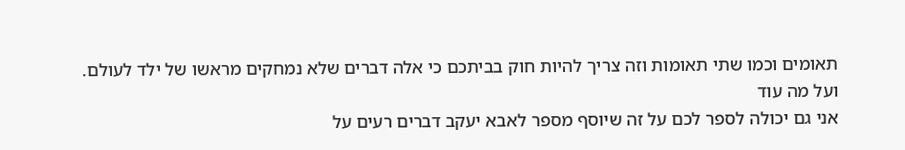תאומים וכמו שתי תאומות וזה צריך להיות חוק בביתכם כי אלה דברים שלא נמחקים מראשו של ילד לעולם.
ועל מה עוד
אני גם יכולה לספר לכם על זה שיוסף מספר לאבא יעקב דברים רעים על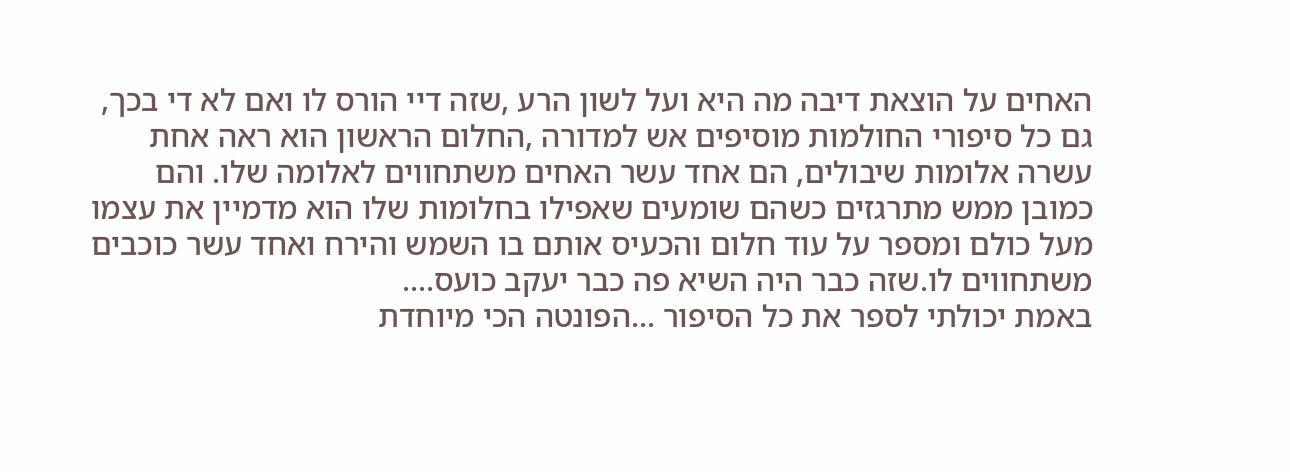האחים על הוצאת דיבה מה היא ועל לשון הרע ,שזה דיי הורס לו ואם לא די בכך, גם כל סיפורי החולמות מוסיפים אש למדורה ,החלום הראשון הוא ראה אחת עשרה אלומות שיבולים, הם אחד עשר האחים משתחווים לאלומה שלו. והם כמובן ממש מתרגזים כשהם שומעים שאפילו בחלומות שלו הוא מדמיין את עצמו מעל כולם ומספר על עוד חלום והכעיס אותם בו השמש והירח ואחד עשר כוכבים משתחווים לו.שזה כבר היה השיא פה כבר יעקב כועס....
באמת יכולתי לספר את כל הסיפור ...הפונטה הכי מיוחדת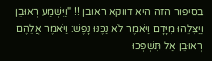בסיפור הזה היא דווקא ראובן !! "וַיִּשְׁמַע רְאוּבֵן וַיַּצִּלֵהוּ מִיָּדָם וַיֹּאמֶר לֹא נַכֶּנּוּ נָפֶשׁ: וַיֹּאמֶר אֲלֵהֶם רְאוּבֵן אַל תִּשְׁפְּכוּ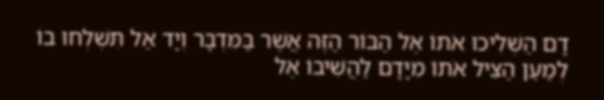דָם הַשְׁלִיכוּ אֹתוֹ אֶל הַבּוֹר הַזֶּה אֲשֶׁר בַּמִּדְבָּר וְיָד אַל תִּשְׁלְחוּ בוֹ לְמַעַן הַצִּיל אֹתוֹ מִיָּדָם לַהֲשִׁיבוֹ אֶל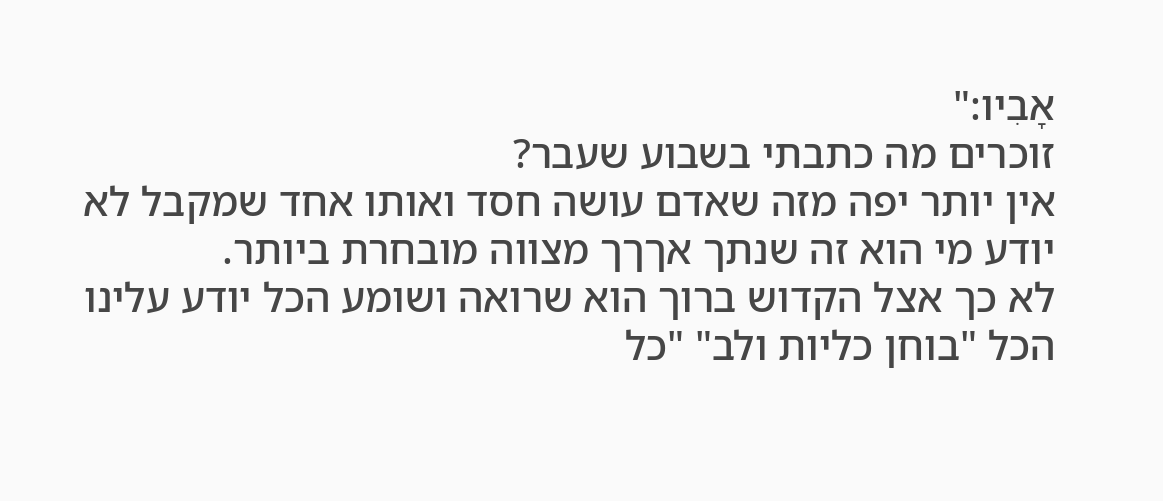אָבִיו:"
זוכרים מה כתבתי בשבוע שעבר?
אין יותר יפה מזה שאדם עושה חסד ואותו אחד שמקבל לא יודע מי הוא זה שנתך אךךך מצווה מובחרת ביותר.
לא כך אצל הקדוש ברוך הוא שרואה ושומע הכל יודע עלינו הכל "בוחן כליות ולב" "כל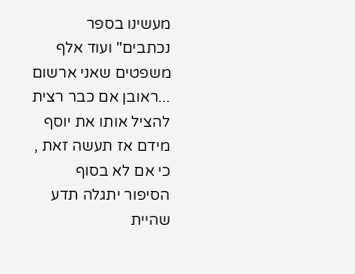מעשינו בספר נכתבים" ועוד אלף משפטים שאני ארשום ...ראובן אם כבר רצית להציל אותו את יוסף מידם אז תעשה זאת , כי אם לא בסוף הסיפור יתגלה תדע שהיית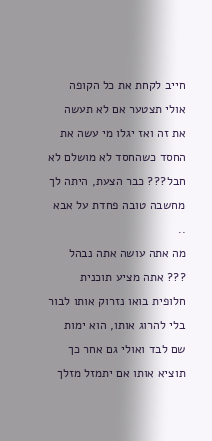חייב לקחת את כל הקופה אולי תצטער אם לא תעשה את זה ואז יגלו מי עשה את החסד כשהחסד לא מושלם לא חבל??? כבר הצעת, היתה לך מחשבה טובה פחדת על אבא ..
מה אתה עושה אתה נבהל ??? אתה מציע תוכנית חלופית בואו נזרוק אותו לבור בלי להרוג אותו, הוא ימות שם לבד ואולי גם אחר כך תוציא אותו אם יתמזל מזלך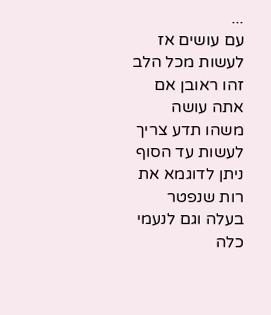...
עם עושים אז לעשות מכל הלב
זהו ראובן אם אתה עושה משהו תדע צריך לעשות עד הסוף ניתן לדוגמא את רות שנפטר בעלה וגם לנעמי כלה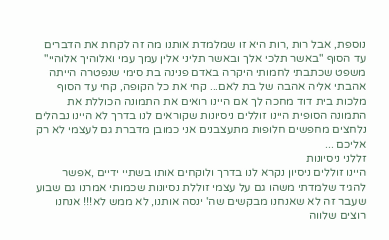נוספת, אבל רות ,רות היא זו שמלמדת אותנו מה זה לקחת את הדברים עד הסוף "באשר תלכי אלך ובאשר תליני אלין עמך עמי ואלוהיך אלוהיי" משפט שכתבתי לחמותי היקרה באדם פנינה בת סימי שנפטרה הייתה אהבתי אליה אהבה של בת לאם... קחי את כל הקופה, קחי עד הסוף מלכות בית דוד מחכה לך אם היינו רואים את התמונה הכוללת את התמונה הסופית היינו זוללים ניסיונות שקוראים לנו בדרך לא היינו נבהלים נלחצים מחפשים חלופות מתעצבנים אני כמובן מדברת גם לעצמי לא רק אליכם ...
זללני ניסיונות
היינו זוללים ניסיון נקרא לנו בדרך ולוקחים אותו בשתיי ידיים ,אפשר להגיד שלמדתי משהו גם על עצמי זוללת נסיונות שכמותי אמרנו גם שבוע שעבר זה לא שאנחנו מבקשים שה' ינסה אותנו, לא ממש לא!!! אנחנו רוצים שלווה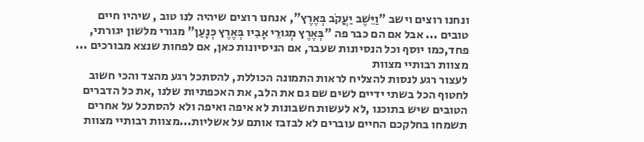ונחנו רוצים וישב "וַיֵּשֶׁב יַעֲקֹב בְּאֶרֶץ", אנחנו רוצים שיהיה לנו טוב , שיהיו חיים טובים ... אבל אם הם כבר פה "בְּאֶרֶץ מְגוּרֵי אָבִיו בְּאֶרֶץ כְּנָעַן" מגורי מלשון יגורתי, פחד,כמו יוסף וכל הנסיונות שעבר, אם הניסיונות כאן, אם לפחות שנצא מבורכים ...
מצוות רבותיי מצוות
לעצור רגע לנסות להצליח לראות התמונה הכוללת, להסתכל רגע מהצד והכי חשוב לחטוף הכל בשתי ידיים לשים שם גם את הלב, את האכפתיות שלנו ,את כל הדברים הטובים שיש בתוכנו ,לא לעשות חשבונות לא איפה ואיפה ולא להסתכל על אחרים תשמחו בחלקכם החיים עוברים לא לבזבז אותם על אשליות...מצוות רבותיי מצוות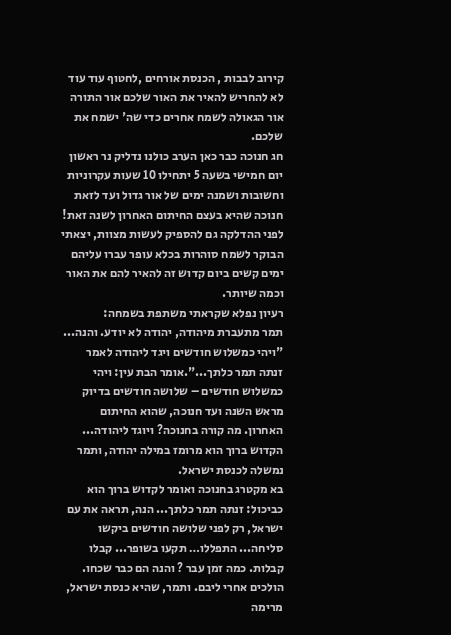קירוב לבבות , הכנסת אורחים ,לחטוף עוד עוד לא להחריש להאיר את האור שלכם אור התורה אור הגאולה לשמח אחרים כדי שה' ישמח את שלכם.
חג חנוכה כבר כאן הערב כולנו נדליק נר ראשון יום חמישי בשעה 5 יתחילו 10 שעות עקרוניות וחשובות ושמנה ימים של אור גדול ועד לזאת חנוכה שהיא בעצם החיתום האחרון לשנה זאת! לפני ההדלקה גם להספיק לעשות מצוות, יצאתי הבוקר לשמח סוהרות בכלא עופר עברו עליהם ימים קשים ביום קדוש זה להאיר להם את האור וכמה שיותר.
רעיון נפלא שקראתי משתפת בשמחה:
תמר מתעברת מיהודה, יהודה לא יודע. והנה... "ויהי כמשלוש חודשים ויגד ליהודה לאמר זנתה תמר כלתך...".אומר הבת עין: ויהי כמשלוש חודשים – שלושה חודשים בדיוק מראש השנה ועד חנוכה, שהוא החיתום האחרון. מה קורה בחנוכה? ויוגד ליהודה... הקדוש ברוך הוא מרומז במילה יהודה, ותמר נמשלה לכנסת ישראל.
בא מקטרג בחנוכה ואומר לקדוש ברוך הוא כביכול: זנתה תמר כלתך... הנה, תראה את עם ישראל, רק לפני שלושה חודשים ביקשו סליחה... התפללו… תקעו בשופר... קבלו קבלות. כמה זמן עבר ? והנה הם כבר שכחו. הולכים אחרי ליבם. ותמר, שהיא כנסת ישראל, מרימה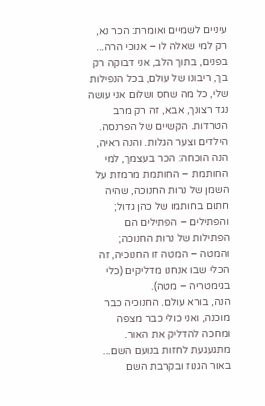עיניים לשמיים ואומרת: הכר נא, רק למי שאלה לו – אנוכי הרה... בפנים, בתוך הלב, אני דבוקה רק בך, ריבונו של עולם, בכל הנפילות שלי, כל מה שחס ושלום אני עושה נגד רצונך, אבא, זה רק מרב הטרדות. הקשיים של הפרנסה. הילדים וצער הגלות. והנה ראיה, הנה הוכחה: הכר בעצמך, למי החותמת – החותמת מרמזת על השמן של נרות החנוכה, שהיה חתום בחותמו של כהן גדול; והפתילים – הפתילים הם הפתילות של נרות החנוכה; והמטה – המטה זו החנוכיה, זה הכלי שבו אנחנו מדליקים (כלי בגימטריה – מטה).
הנה, בורא עולם. החנוכיה כבר מוכנה, ואני כולי כבר מצפה ומחכה להדליק את האור. מתגעגעת לחזות בנועם השם... באור הגנוז ובקרבת השם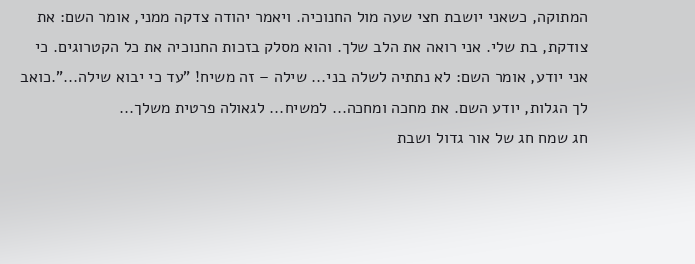המתוקה, כשאני יושבת חצי שעה מול החנוכיה. ויאמר יהודה צדקה ממני, אומר השם: את צודקת, בת שלי. אני רואה את הלב שלך. והוא מסלק בזכות החנוכיה את כל הקטרוגים. כי אני יודע, אומר השם: לא נתתיה לשלה בני... שילה – זה משיח! "עד כי יבוא שילה...".כואב לך הגלות, יודע השם. את מחכה ומחכה... למשיח... לגאולה פרטית משלך...
חג שמח חג של אור גדול ושבת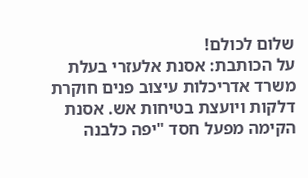שלום לכולם!
על הכותבת: אסנת אלעזרי בעלת משרד אדריכלות עיצוב פנים חוקרת דלקות ויועצת בטיחות אש. אסנת הקימה מפעל חסד "יפה כלבנה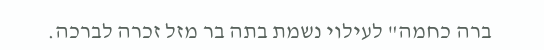ברה כחמה" לעילוי נשמת בתה בר מזל זכרה לברכה.